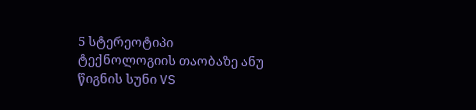5 სტერეოტიპი ტექნოლოგიის თაობაზე ანუ წიგნის სუნი VS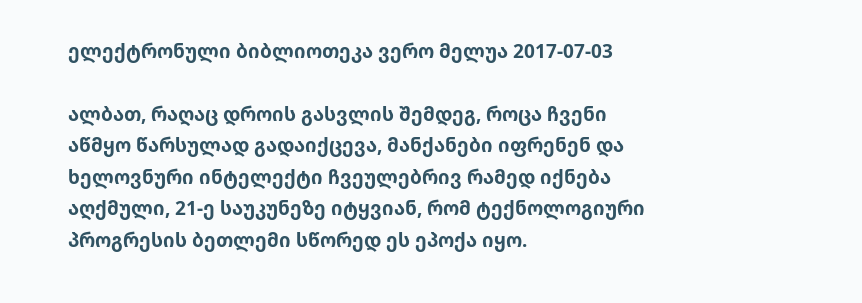ელექტრონული ბიბლიოთეკა ვერო მელუა 2017-07-03

ალბათ, რაღაც დროის გასვლის შემდეგ, როცა ჩვენი აწმყო წარსულად გადაიქცევა, მანქანები იფრენენ და ხელოვნური ინტელექტი ჩვეულებრივ რამედ იქნება აღქმული, 21-ე საუკუნეზე იტყვიან, რომ ტექნოლოგიური პროგრესის ბეთლემი სწორედ ეს ეპოქა იყო.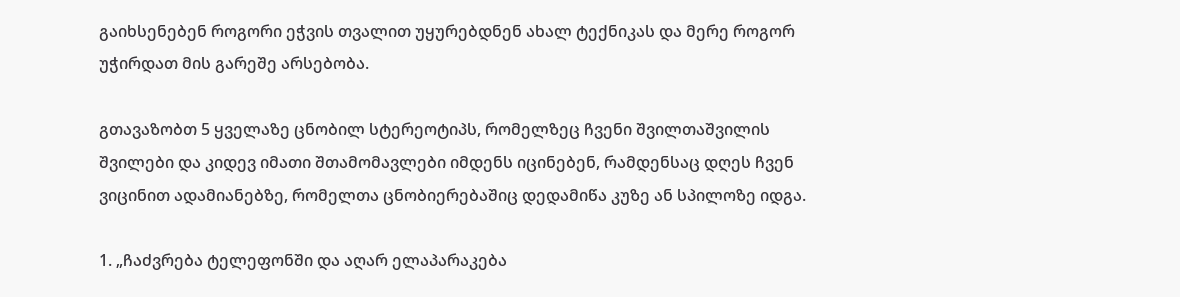გაიხსენებენ როგორი ეჭვის თვალით უყურებდნენ ახალ ტექნიკას და მერე როგორ უჭირდათ მის გარეშე არსებობა.

გთავაზობთ 5 ყველაზე ცნობილ სტერეოტიპს, რომელზეც ჩვენი შვილთაშვილის შვილები და კიდევ იმათი შთამომავლები იმდენს იცინებენ, რამდენსაც დღეს ჩვენ ვიცინით ადამიანებზე, რომელთა ცნობიერებაშიც დედამიწა კუზე ან სპილოზე იდგა.

1. „ჩაძვრება ტელეფონში და აღარ ელაპარაკება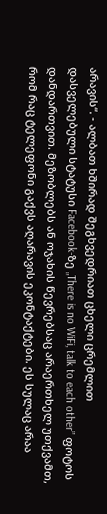არავის“. - ალბათ ხშირად შეგხვედრიათ ცხელი ცრემლით დასველებული სტატუსი Facebook-ზე „There is no WiFi, talk to each other” ფოტოს დანდართვით. მეზობლებს ან ოჯახის წევრებსაც არაერთხელ უთქვამთ, რომ რაც ტელეფონი გაქვს აღარავის ეკონტაქტები. ეს სულაც არაა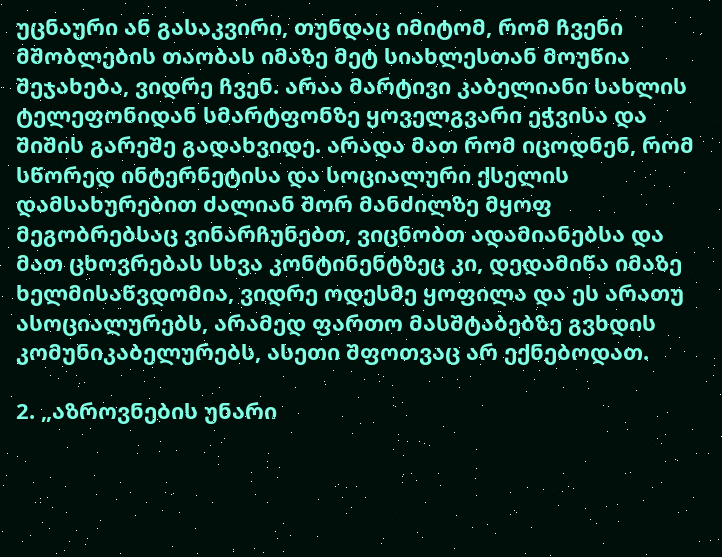უცნაური ან გასაკვირი, თუნდაც იმიტომ, რომ ჩვენი მშობლების თაობას იმაზე მეტ სიახლესთან მოუწია შეჯახება, ვიდრე ჩვენ. არაა მარტივი კაბელიანი სახლის ტელეფონიდან სმარტფონზე ყოველგვარი ეჭვისა და შიშის გარეშე გადახვიდე. არადა მათ რომ იცოდნენ, რომ სწორედ ინტერნეტისა და სოციალური ქსელის დამსახურებით ძალიან შორ მანძილზე მყოფ მეგობრებსაც ვინარჩუნებთ, ვიცნობთ ადამიანებსა და მათ ცხოვრებას სხვა კონტინენტზეც კი, დედამიწა იმაზე ხელმისაწვდომია, ვიდრე ოდესმე ყოფილა და ეს არათუ ასოციალურებს, არამედ ფართო მასშტაბებზე გვხდის კომუნიკაბელურებს, ასეთი შფოთვაც არ ექნებოდათ.

2. „აზროვნების უნარი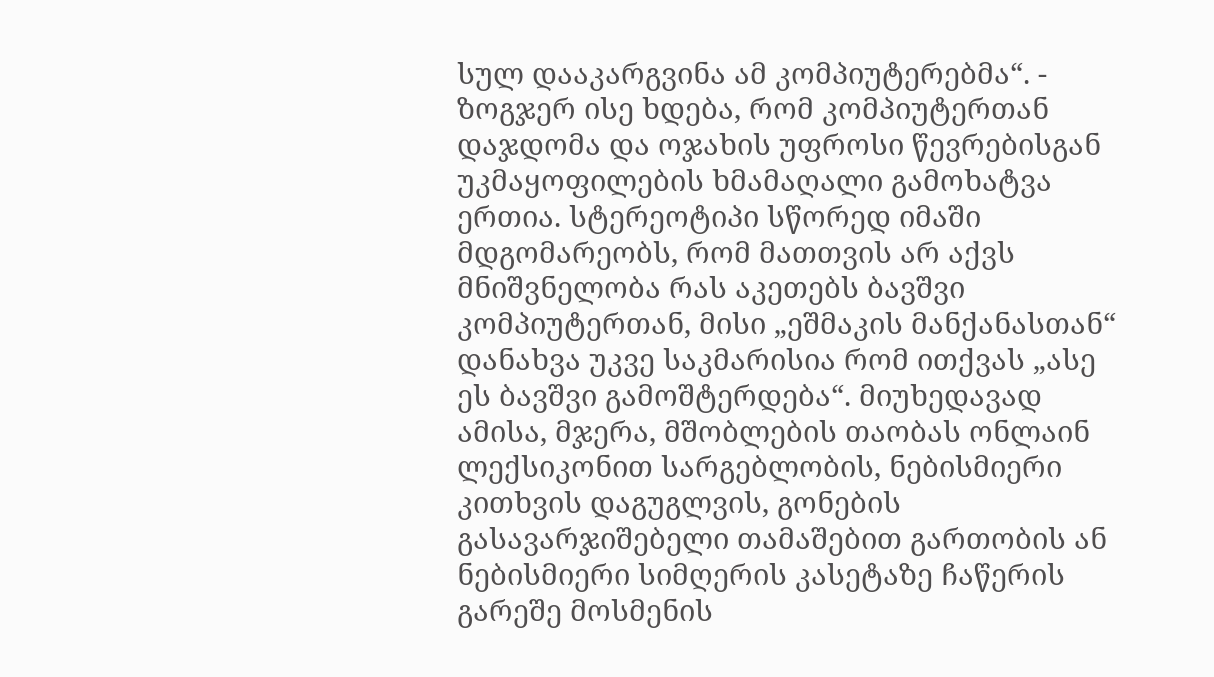სულ დააკარგვინა ამ კომპიუტერებმა“. - ზოგჯერ ისე ხდება, რომ კომპიუტერთან დაჯდომა და ოჯახის უფროსი წევრებისგან უკმაყოფილების ხმამაღალი გამოხატვა ერთია. სტერეოტიპი სწორედ იმაში მდგომარეობს, რომ მათთვის არ აქვს მნიშვნელობა რას აკეთებს ბავშვი კომპიუტერთან, მისი „ეშმაკის მანქანასთან“ დანახვა უკვე საკმარისია რომ ითქვას „ასე ეს ბავშვი გამოშტერდება“. მიუხედავად ამისა, მჯერა, მშობლების თაობას ონლაინ ლექსიკონით სარგებლობის, ნებისმიერი კითხვის დაგუგლვის, გონების გასავარჯიშებელი თამაშებით გართობის ან ნებისმიერი სიმღერის კასეტაზე ჩაწერის გარეშე მოსმენის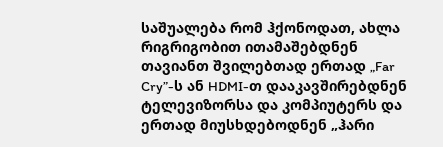საშუალება რომ ჰქონოდათ, ახლა რიგრიგობით ითამაშებდნენ თავიანთ შვილებთად ერთად „Far Cry”-ს ან HDMI-თ დააკავშირებდნენ ტელევიზორსა და კომპიუტერს და ერთად მიუსხდებოდნენ „ჰარი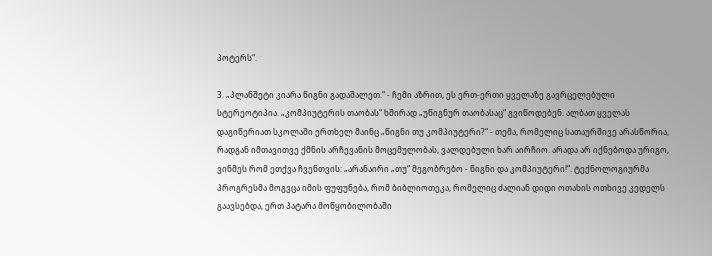პოტერს“.

3. „პლანშეტი კიარა წიგნი გადაშალეთ.“ - ჩემი აზრით, ეს ერთ-ერთი ყველაზე გავრცელებული სტერეოტიპია. „კომპიუტერის თაობას“ ხშირად „უწიგნურ თაობასაც“ გვიწოდებენ. ალბათ ყველას დაგიწერიათ სკოლაში ერთხელ მაინც „წიგნი თუ კომპიუტერი?“ - თემა, რომელიც სათაურშივე არასწორია, რადგან იმთავითვე ქმნის არჩევანის მოცემულობას, ვალდებული ხარ აირჩიო. არადა არ იქნებოდა ურიგო, ვინმეს რომ ეთქვა ჩვენთვის: „არანაირი „თუ“ მეგობრებო - წიგნი და კომპიუტერი!“. ტექნოლოგიურმა პროგრესმა მოგვცა იმის ფუფუნება, რომ ბიბლიოთეკა, რომელიც ძალიან დიდი ოთახის ოთხივე კედელს გაავსებდა, ერთ პატარა მოწყობილობაში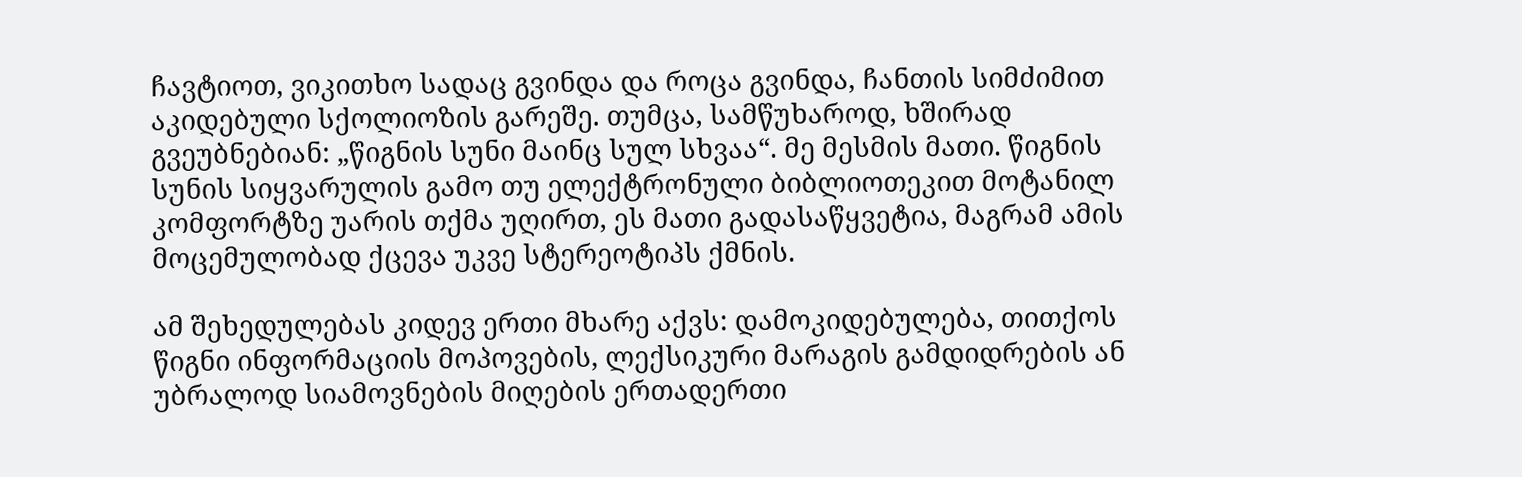ჩავტიოთ, ვიკითხო სადაც გვინდა და როცა გვინდა, ჩანთის სიმძიმით აკიდებული სქოლიოზის გარეშე. თუმცა, სამწუხაროდ, ხშირად გვეუბნებიან: „წიგნის სუნი მაინც სულ სხვაა“. მე მესმის მათი. წიგნის სუნის სიყვარულის გამო თუ ელექტრონული ბიბლიოთეკით მოტანილ კომფორტზე უარის თქმა უღირთ, ეს მათი გადასაწყვეტია, მაგრამ ამის მოცემულობად ქცევა უკვე სტერეოტიპს ქმნის.

ამ შეხედულებას კიდევ ერთი მხარე აქვს: დამოკიდებულება, თითქოს წიგნი ინფორმაციის მოპოვების, ლექსიკური მარაგის გამდიდრების ან უბრალოდ სიამოვნების მიღების ერთადერთი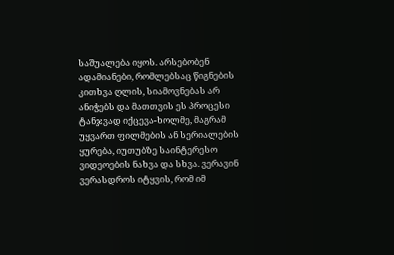საშუალება იყოს. არსებობენ ადამიანები, რომლებსაც წიგნების კითხვა ღლის, სიამოვნებას არ ანიჭებს და მათთვის ეს პროცესი ტანჯვად იქცევა-ხოლმე, მაგრამ უყვართ ფილმების ან სერიალების ყურება, იუთუბზე საინტერესო ვიდეოების ნახვა და სხვა. ვერავინ ვერასდროს იტყვის, რომ იმ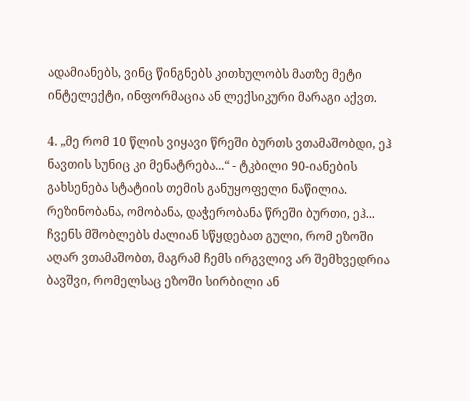ადამიანებს, ვინც წინგნებს კითხულობს მათზე მეტი ინტელექტი, ინფორმაცია ან ლექსიკური მარაგი აქვთ.

4. „მე რომ 10 წლის ვიყავი წრეში ბურთს ვთამაშობდი, ეჰ ნავთის სუნიც კი მენატრება...“ - ტკბილი 90-იანების გახსენება სტატიის თემის განუყოფელი ნაწილია. რეზინობანა, ომობანა, დაჭერობანა წრეში ბურთი, ეჰ... ჩვენს მშობლებს ძალიან სწყდებათ გული, რომ ეზოში აღარ ვთამაშობთ, მაგრამ ჩემს ირგვლივ არ შემხვედრია ბავშვი, რომელსაც ეზოში სირბილი ან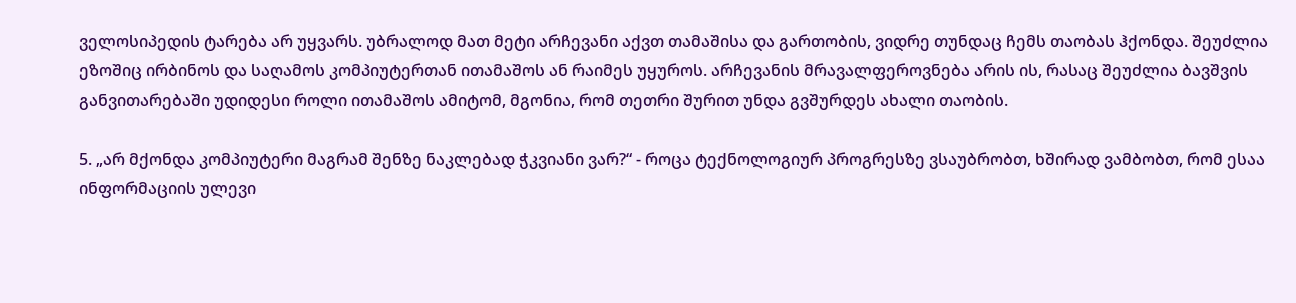ველოსიპედის ტარება არ უყვარს. უბრალოდ მათ მეტი არჩევანი აქვთ თამაშისა და გართობის, ვიდრე თუნდაც ჩემს თაობას ჰქონდა. შეუძლია ეზოშიც ირბინოს და საღამოს კომპიუტერთან ითამაშოს ან რაიმეს უყუროს. არჩევანის მრავალფეროვნება არის ის, რასაც შეუძლია ბავშვის განვითარებაში უდიდესი როლი ითამაშოს ამიტომ, მგონია, რომ თეთრი შურით უნდა გვშურდეს ახალი თაობის.

5. „არ მქონდა კომპიუტერი მაგრამ შენზე ნაკლებად ჭკვიანი ვარ?“ - როცა ტექნოლოგიურ პროგრესზე ვსაუბრობთ, ხშირად ვამბობთ, რომ ესაა ინფორმაციის ულევი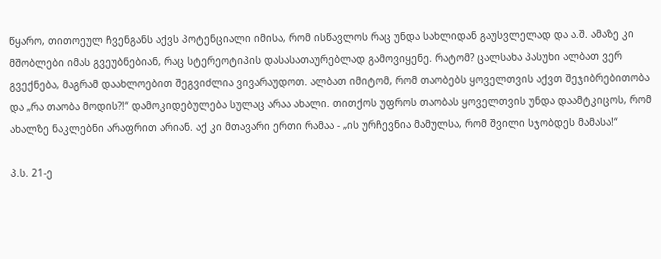წყარო, თითოეულ ჩვენგანს აქვს პოტენციალი იმისა, რომ ისწავლოს რაც უნდა სახლიდან გაუსვლელად და ა.შ. ამაზე კი მშობლები იმას გვეუბნებიან, რაც სტერეოტიპის დასასათაურებლად გამოვიყენე. რატომ? ცალსახა პასუხი ალბათ ვერ გვექნება, მაგრამ დაახლოებით შეგვიძლია ვივარაუდოთ. ალბათ იმიტომ, რომ თაობებს ყოველთვის აქვთ შეჯიბრებითობა და „რა თაობა მოდის?!“ დამოკიდებულება სულაც არაა ახალი. თითქოს უფროს თაობას ყოველთვის უნდა დაამტკიცოს, რომ ახალზე ნაკლებნი არაფრით არიან. აქ კი მთავარი ერთი რამაა - „ის ურჩევნია მამულსა, რომ შვილი სჯობდეს მამასა!“

პ.ს. 21-ე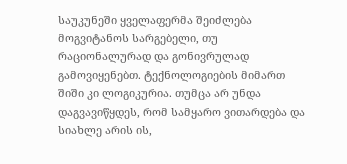საუკუნეში ყველაფერმა შეიძლება მოგვიტანოს სარგებელი, თუ რაციონალურად და გონივრულად გამოვიყენებთ. ტექნოლოგიების მიმართ შიში კი ლოგიკურია. თუმცა არ უნდა დაგვავიწყდეს, რომ სამყარო ვითარდება და სიახლე არის ის,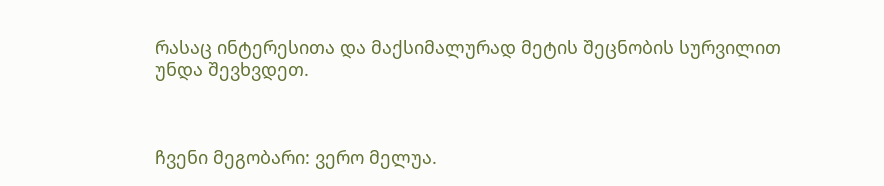რასაც ინტერესითა და მაქსიმალურად მეტის შეცნობის სურვილით უნდა შევხვდეთ.



ჩვენი მეგობარი: ვერო მელუა.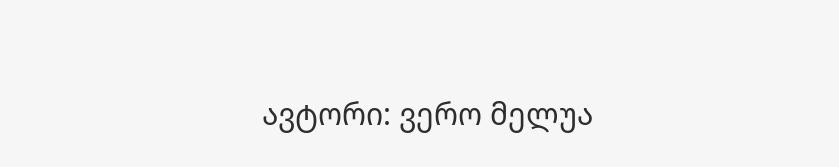ავტორი: ვერო მელუა